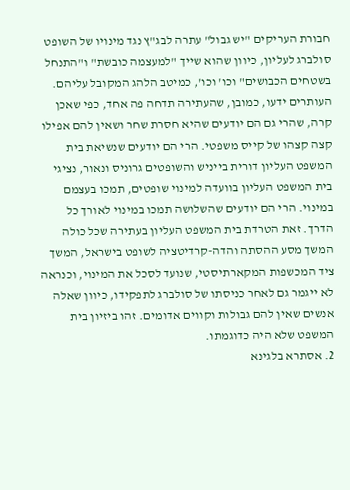חבורת העריקים "יש גבול" עתרה לבג"ץ נגד מינויו של השופט סולברג לעליון, כיוון שהוא שייך "למעצמה כובשת" ו"התנחל בשטחים הכבושים" וכו' וכו', כמיטב הלהג המקובל עליהם. העותרים ידעו, כמובן, שהעתירה תדחה פה אחד, כפי שאכן קרה, שהרי גם הם יודעים שהיא חסרת שחר ושאין להם אפילו קצה קצהו של קייס משפטי. הרי הם יודעים שנשיאת בית המשפט העליון דורית בייניש והשופטים גרוניס ונאור, נציגי בית המשפט העליון בוועדה למינוי שופטים, תמכו בעצמם במינוי. הרי הם יודעים שהשלושה תמכו במינוי לאורך כל הדרך. זאת הטרדת בית המשפט העליון בעתירה שכל כולה המשך מסע ההסתה והדה-קרדיטציה לשופט בישראל, המשך ציד המכשפות המקארתיסטי, שנועד לסכל את המינוי, וכנראה לא ייגמר גם לאחר כניסתו של סולברג לתפקידו, כיוון שאלה אנשים שאין להם גבולות וקווים אדומים. זהו ביזיון בית המשפט שלא היה כדוגמתו.
2. אסתרא בלגינא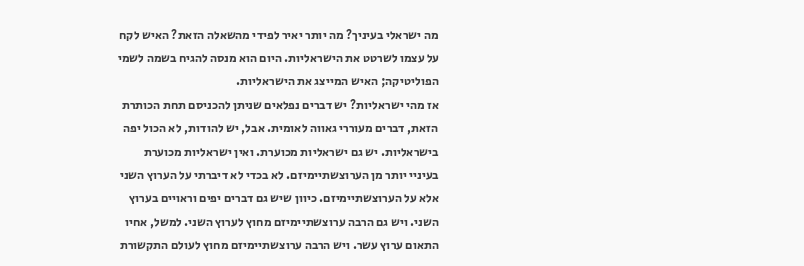מה ישראלי בעיניך? מה יותר יאיר לפידי מהשאלה הזאת? האיש לקח על עצמו לשרטט את הישראליות. היום הוא מנסה להגיח בשמה לשמי הפוליטיקה; האיש המייצג את הישראליות.
אז מהי ישראליות? יש דברים נפלאים שניתן להכניסם תחת הכותרת הזאת, דברים מעוררי גאווה לאומית. אבל, יש להודות, לא הכול יפה בישראליות. יש גם ישראליות מכוערת. ואין ישראליות מכוערת בעיניי יותר מן הערוצשתיימיזם. לא בכדי לא דיברתי על הערוץ השני אלא על הערוצשתיימיזם. כיוון שיש גם דברים יפים וראויים בערוץ השני. ויש גם הרבה ערוצשתיימיזם מחוץ לערוץ השני. למשל, אחיו התאום ערוץ עשר. ויש הרבה ערוצשתיימיזם מחוץ לעולם התקשורת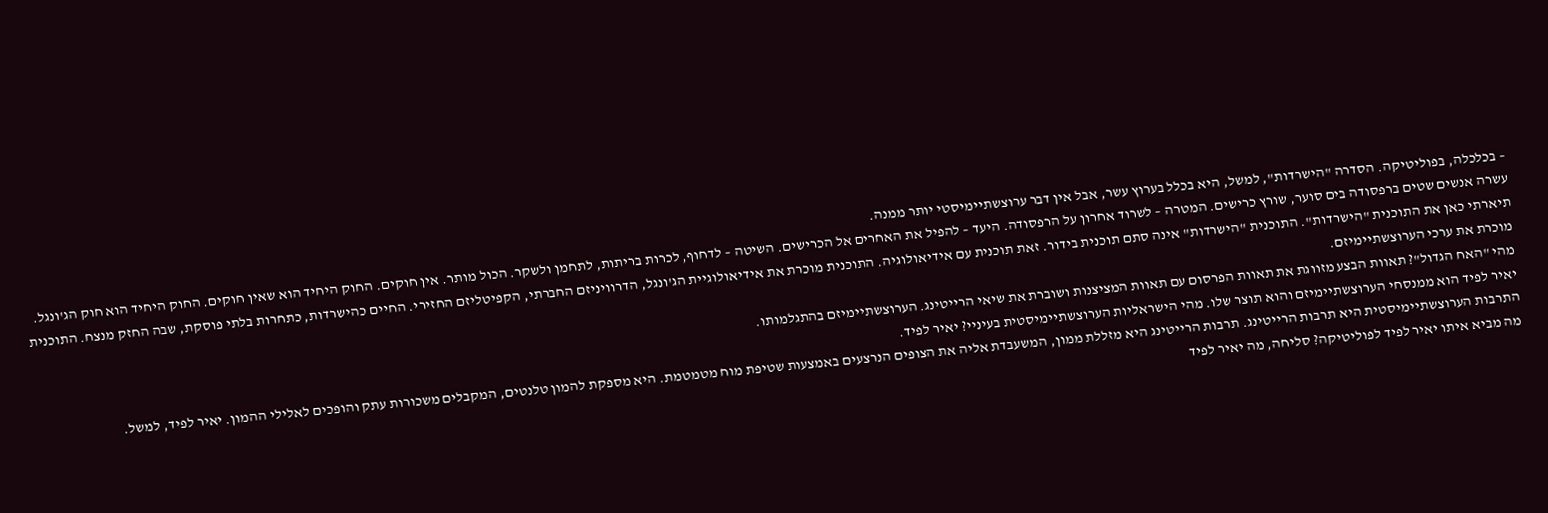– בכלכלה, בפוליטיקה. הסדרה "הישרדות", למשל, היא בכלל בערוץ עשר, אבל אין דבר ערוצשתיימיסטי יותר ממנה.
עשרה אנשים שטים ברפסודה בים סוער, שורץ כרישים. המטרה – לשרוד אחרון על הרפסודה. היעד – להפיל את האחרים אל הכרישים. השיטה – לדחוף, לכרות בריתות, לתחמן ולשקר. הכול מותר. אין חוקים. החוק היחיד הוא שאין חוקים. החוק היחיד הוא חוק הג'ונגל.
תיארתי כאן את התוכנית "הישרדות". התוכנית "הישרדות" אינה סתם תוכנית בידור. זאת תוכנית עם אידיאולוגיה. התוכנית מוכרת את אידיאולוגיית הג'ונגל, הדרוויניזם החברתי, הקפיטליזם החזירי. החיים כהישרדות, כתחרות בלתי פוסקת, שבה החזק מנצח. התוכנית מוכרת את ערכי הערוצשתיימיזם.
מהי "האח הגדול"? תאוות הבצע מזווגת את תאוות הפרסום עם תאוות המציצנות ושוברת את שיאי הרייטינג. הערוצשתיימיזם בהתגלמותו.
יאיר לפיד הוא ממנסחי הערוצשתיימיזם והוא תוצר שלו. מהי הישראליות הערוצשתיימיסטית בעיניי? יאיר לפיד.
התרבות הערוצשתיימיסטית היא תרבות הרייטינג. תרבות הרייטינג היא מזללת ממון, המשעבדת אליה את הצופים הנרצעים באמצעות שטיפת מוח מטמטמת. היא מספקת להמון טלנטים, המקבלים משכורות עתק והופכים לאלילי ההמון. יאיר לפיד, למשל.
מה מביא איתו יאיר לפיד לפוליטיקה? סליחה, מה יאיר לפיד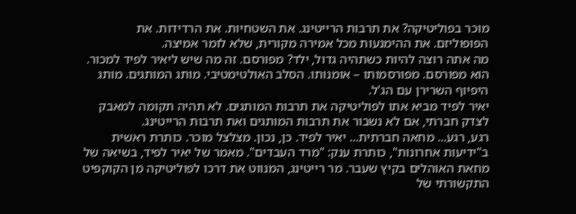מוכר בפוליטיקה? את תרבות הרייטינג. את השטחיות. את הרדידות. את הפופוליזם. את ההימנעות מכל אמירה מקורית, שלא לומר אמיצה.
מה אתה רוצה להיות כשתהיה גדול, ילד? מפורסם. זה מה שיש ליאיר לפיד למכור. הוא מפורסם. מפורסמותו – אומנותו. הסלב האולטימטיבי. מותג המותגים. מותג היפיוף השרירן עם הג'ל.
יאיר לפיד מביא אתו לפוליטיקה את תרבות המותגים. לא תהיה תקומה למאבק לצדק חברתי, אם לא נשבור את תרבות המותגים ואת תרבות הרייטינג.
רגע, רגע... מחאה חברתית... יאיר לפיד. כן, נכון. מצלצל מוכר. כותרת ראשית ב"ידיעות אחרונות", כותרת ענק: "מרד העבדים". מאמר של יאיר לפיד, בשיאה של מחאת האוהלים בקיץ שעבר. מר רייטינג, המנווט את דרכו לפוליטיקה מן הקוקפיט התקשורתי של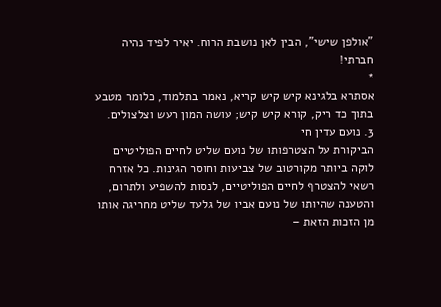"אולפן שישי", הבין לאן נושבת הרוח. יאיר לפיד נהיה חברתי!
*
אסתרא בלגינא קיש קיש קריא, נאמר בתלמוד, כלומר מטבע בתוך כד ריק, קורא קיש קיש; עושה המון רעש וצלצולים.
3. נועם עדין חי
הביקורת על הצטרפותו של נועם שליט לחיים הפוליטיים לוקה ביותר מקורטוב של צביעות וחוסר הגינות. כל אזרח רשאי להצטרף לחיים הפוליטיים, לנסות להשפיע ולתרום, והטענה שהיותו של נועם אביו של גלעד שליט מחריגה אותו מן הזכות הזאת –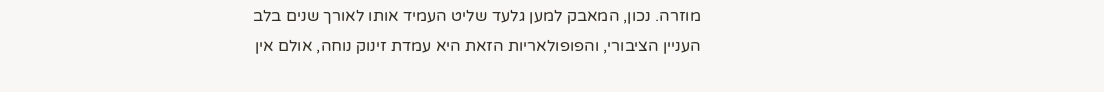מוזרה. נכון, המאבק למען גלעד שליט העמיד אותו לאורך שנים בלב העניין הציבורי, והפופולאריות הזאת היא עמדת זינוק נוחה, אולם אין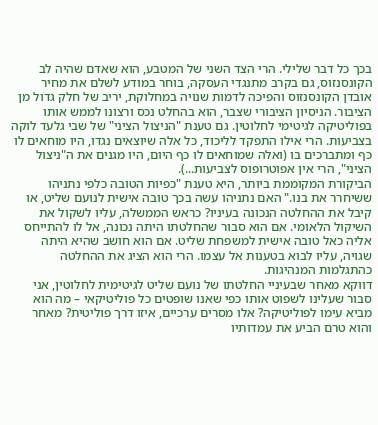בכך כל דבר שלילי. הרי הצד השני של המטבע, הוא שאדם שהיה לב הקונסנזוס, גם בקרב מתנגדי העסקה, בוחר במודע לשלם את מחיר אובדן הקונסנזוס והפיכה לדמות שנויה במחלוקת, יריב של חלק גדול מן הציבור. הניסיון הציבורי שצבר, הוא בהחלט נכס ורצונו לממש אותו בפוליטיקה לגיטימי לחלוטין. גם טענת "הניצול הציני" של שבי גלעד לוקה בצביעות. הרי אילו התפקד לליכוד, כל אלה שיוצאים נגדו, היו מוחאים לו כף ומתברכים בו (ואלה שמוחאים לו כף היום, היו מגנים את ה"ניצול הציני", הרי אין אפוטרופוס לצביעות...).
הביקורת המקוממת ביותר, היא טענת "כפיות הטובה כלפי נתניהו ששיחרר את בנו." האם נתניהו עשה בכך טובה אישית לנועם שליט, או קיבל את ההחלטה הנכונה בעיניו? כראש הממשלה, עליו לשקול את השיקול הלאומי. אם הוא סבור שהחלטתו היתה נכונה, אל לו להתייחס אליה כאל טובה אישית למשפחת שליט. אם הוא חושב שהיא היתה שגויה, עליו לבוא בטענות אל עצמו. הרי הוא הציג את ההחלטה כהתגלמות המנהיגות.
דווקא מאחר שבעיניי החלטתו של נועם שליט לגיטימית לחלוטין, אני סבור שעלינו לשפוט אותו כפי שאנו שופטים כל פוליטיקאי – מה הוא מביא עימו לפוליטיקה? אלו מסרים ערכיים, איזו דרך פוליטית? מאחר והוא טרם הביע את עמדותיו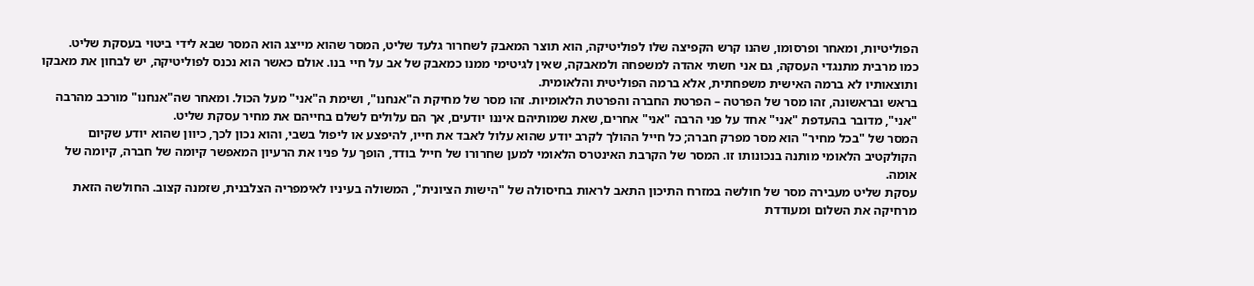הפוליטיות, ומאחר ופרסומו, שהנו קרש הקפיצה שלו לפוליטיקה, הוא תוצר המאבק לשחרור גלעד שליט, המסר שהוא מייצג הוא המסר שבא לידי ביטוי בעסקת שליט.
כמו מרבית מתנגדי העסקה, גם אני חשתי אהדה למשפחה ולמאבקה, שאין לגיטימי ממנו כמאבק של אב על חיי בנו. אולם כאשר הוא נכנס לפוליטיקה, יש לבחון את מאבקו ותוצאותיו לא ברמה האישית משפחתית, אלא ברמה הפוליטית והלאומית.
בראש ובראשונה, זהו מסר של הפרטה – הפרטת החברה והפרטת הלאומיות. זהו מסר של מחיקת ה"אנחנו", ושימת ה"אני" מעל הכול. ומאחר שה"אנחנו" מורכב מהרבה "אני", מדובר בהעדפת "אני" אחד על פני הרבה "אני" אחרים, שאת שמותיהם איננו יודעים, אך הם עלולים לשלם בחייהם את מחיר עסקת שליט.
המסר של "בכל מחיר" הוא מסר מפרק חברה; כל חייל ההולך לקרב יודע שהוא עלול לאבד את חייו, להיפצע או ליפול בשבי, והוא נכון לכך, כיוון שהוא יודע שקיום הקולקטיב הלאומי מותנה בנכונותו זו. המסר של הקרבת האינטרס הלאומי למען שחרורו של חייל בודד, הופך על פניו את הרעיון המאפשר קיומה של חברה, קיומה של אומה.
עסקת שליט מעבירה מסר של חולשה במזרח התיכון התאב לראות בחיסולה של "הישות הציונית", המשולה בעיניו לאימפריה הצלבנית, שזמנה קצוב. החולשה הזאת מרחיקה את השלום ומעודדת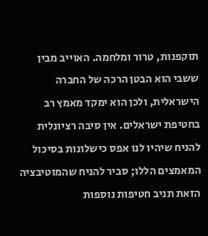תוקפנות, טרור ומלחמה. האוייב מבין ששבי הוא הבטן הרכה של החברה הישראלית, ולכן הוא ימקד מאמץ רב בחטיפת ישראלים. אין סיבה רציונלית להניח שיהיו לנו אפס כישלונות בסיכול המאמצים הללו; סביר להניח שהמוטיבציה הזאת תניב חטיפות נוספות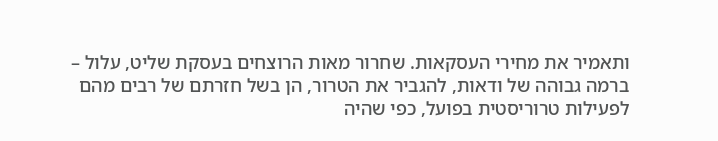ותאמיר את מחירי העסקאות. שחרור מאות הרוצחים בעסקת שליט, עלול – ברמה גבוהה של ודאות, להגביר את הטרור, הן בשל חזרתם של רבים מהם לפעילות טרוריסטית בפועל, כפי שהיה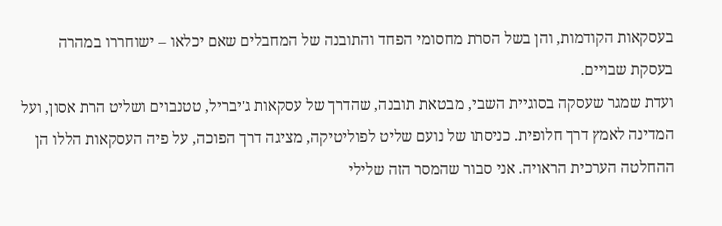בעסקאות הקודמות, והן בשל הסרת מחסומי הפחד והתובנה של המחבלים שאם יכלאו – ישוחררו במהרה בעסקת שבויים.
ועדת שמגר שעסקה בסוגיית השבי, מבטאת תובנה, שהדרך של עסקאות ג'יבריל, טטנבוים ושליט הרת אסון, ועל המדינה לאמץ דרך חלופית. כניסתו של נועם שליט לפוליטיקה, מציגה דרך הפוכה, על פיה העסקאות הללו הן ההחלטה הערכית הראויה. אני סבור שהמסר הזה שלילי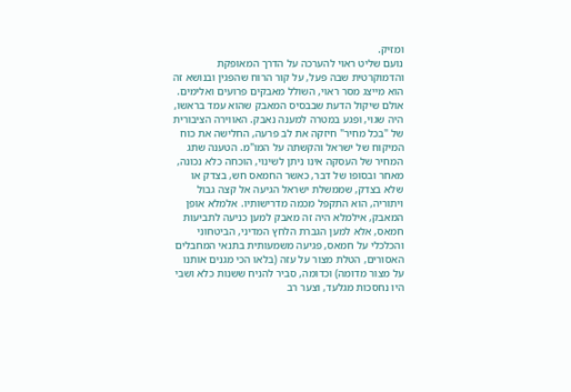ומזיק.
נועם שליט ראוי להערכה על הדרך המאופקת והדמוקרטית שבה פעל, על קור הרוח שהפגין ובנושא זה הוא מייצג מסר ראוי, השולל מאבקים פרועים ואלימים. אולם שיקול הדעת שבבסיס המאבק שהוא עמד בראשו, היה שגוי, ופגע במטרה למענה נאבק. האווירה הציבורית של "בכל מחיר" חיזקה את לב פרעה, החלישה את כוח המיקוח של ישראל והקשתה על המו"מ. הטענה שתג המחיר של העסקה אינו ניתן לשינוי, הוכחה כלא נכונה, מאחר ובסופו של דבר, כאשר החמאס חש, בצדק או שלא בצדק, שממשלת ישראל הגיעה אל קצה גבול ויתוריה, הוא התקפל מכמה מדרישותיו. אלמלא אופן המאבק, אילמלא היה זה מאבק למען כניעה לתביעות חמאס, אלא למען הגברת הלחץ המדיני, הביטחוני והכלכלי על חמאס, פגיעה משמעותית בתנאי המחבלים האסורים, הטלת מצור על עזה (בלאו הכי מגנים אותנו על מצור מדומה) וכדומה, סביר להניח ששנות כלא ושבי היו נחסכות מגלעד, וצער רב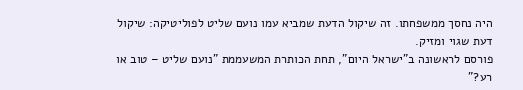היה נחסך ממשפחתו. זה שיקול הדעת שמביא עמו נועם שליט לפוליטיקה: שיקול דעת שגוי ומזיק.
פורסם לראשונה ב"ישראל היום", תחת הכותרת המשעממת "נועם שליט – טוב או רע?"